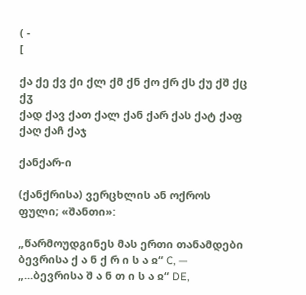( -
[

ქა ქე ქვ ქი ქლ ქმ ქნ ქო ქრ ქს ქუ ქშ ქც ქჳ
ქად ქავ ქათ ქალ ქან ქარ ქას ქატ ქაფ ქაღ ქაჩ ქაჯ

ქანქარ-ი

(ქანქრისა) ვერცხლის ან ოქროს ფული; «შანთი»:

„წარმოუდგინეს მას ერთი თანამდები ბევრისა ქ ა ნ ქ რ ი ს ა ჲ“ C, — „...ბევრისა შ ა ნ თ ი ს ა ჲ“ DE,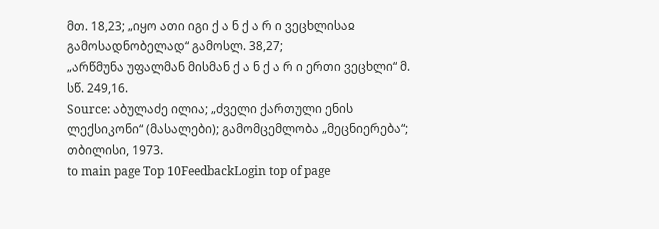მთ. 18,23; „იყო ათი იგი ქ ა ნ ქ ა რ ი ვეცხლისაჲ გამოსადნობელად“ გამოსლ. 38,27;
„არწმუნა უფალმან მისმან ქ ა ნ ქ ა რ ი ერთი ვეცხლი“ მ. სწ. 249,16.
Source: აბულაძე ილია; „ძველი ქართული ენის ლექსიკონი“ (მასალები); გამომცემლობა „მეცნიერება“; თბილისი, 1973.
to main page Top 10FeedbackLogin top of page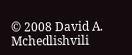© 2008 David A. Mchedlishvili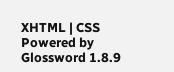XHTML | CSS Powered by Glossword 1.8.9